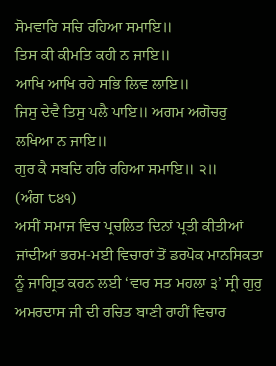ਸੋਮਵਾਰਿ ਸਚਿ ਰਹਿਆ ਸਮਾਇ॥
ਤਿਸ ਕੀ ਕੀਮਤਿ ਕਹੀ ਨ ਜਾਇ॥
ਆਖਿ ਆਖਿ ਰਹੇ ਸਭਿ ਲਿਵ ਲਾਇ॥
ਜਿਸੁ ਦੇਵੈ ਤਿਸੁ ਪਲੈ ਪਾਇ॥ ਅਗਮ ਅਗੋਚਰੁ ਲਖਿਆ ਨ ਜਾਇ॥
ਗੁਰ ਕੈ ਸਬਦਿ ਹਰਿ ਰਹਿਆ ਸਮਾਇ॥ ੨॥
(ਅੰਗ ੮੪੧)
ਅਸੀਂ ਸਮਾਜ ਵਿਚ ਪ੍ਰਚਲਿਤ ਦਿਨਾਂ ਪ੍ਰਤੀ ਕੀਤੀਆਂ ਜਾਂਦੀਆਂ ਭਰਮ-ਮਈ ਵਿਚਾਰਾਂ ਤੋਂ ਡਰਪੋਕ ਮਾਨਸਿਕਤਾ ਨੂੰ ਜਾਗ੍ਰਿਤ ਕਰਨ ਲਈ ‘ਵਾਰ ਸਤ ਮਹਲਾ ੩’ ਸ੍ਰੀ ਗੁਰੁ ਅਮਰਦਾਸ ਜੀ ਦੀ ਰਚਿਤ ਬਾਣੀ ਰਾਹੀਂ ਵਿਚਾਰ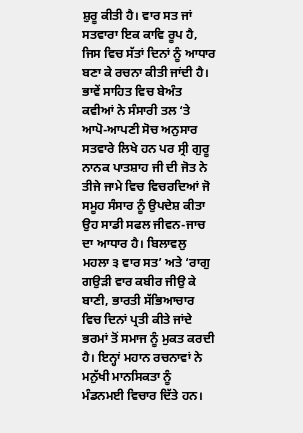ਸ਼ੁਰੂ ਕੀਤੀ ਹੈ। ਵਾਰ ਸਤ ਜਾਂ ਸਤਵਾਰਾ ਇਕ ਕਾਵਿ ਰੂਪ ਹੈ, ਜਿਸ ਵਿਚ ਸੱਤਾਂ ਦਿਨਾਂ ਨੂੰ ਆਧਾਰ ਬਣਾ ਕੇ ਰਚਨਾ ਕੀਤੀ ਜਾਂਦੀ ਹੈ।
ਭਾਵੇਂ ਸਾਹਿਤ ਵਿਚ ਬੇਅੰਤ ਕਵੀਆਂ ਨੇ ਸੰਸਾਰੀ ਤਲ ‘ਤੇ ਆਪੋ-ਆਪਣੀ ਸੋਚ ਅਨੁਸਾਰ ਸਤਵਾਰੇ ਲਿਖੇ ਹਨ ਪਰ ਸ੍ਰੀ ਗੁਰੂ ਨਾਨਕ ਪਾਤਸ਼ਾਹ ਜੀ ਦੀ ਜੋਤ ਨੇ ਤੀਜੇ ਜਾਮੇ ਵਿਚ ਵਿਚਰਦਿਆਂ ਜੋ ਸਮੂਹ ਸੰਸਾਰ ਨੂੰ ਉਪਦੇਸ਼ ਕੀਤਾ ਉਹ ਸਾਡੀ ਸਫਲ ਜੀਵਨ-ਜਾਚ ਦਾ ਆਧਾਰ ਹੈ। ਬਿਲਾਵਲੁ ਮਹਲਾ ੩ ਵਾਰ ਸਤ’ ਅਤੇ ‘ਰਾਗੁ ਗਉੜੀ ਵਾਰ ਕਬੀਰ ਜੀਉ ਕੇ ਬਾਣੀ, ਭਾਰਤੀ ਸੱਭਿਆਚਾਰ ਵਿਚ ਦਿਨਾਂ ਪ੍ਰਤੀ ਕੀਤੇ ਜਾਂਦੇ ਭਰਮਾਂ ਤੋਂ ਸਮਾਜ ਨੂੰ ਮੁਕਤ ਕਰਦੀ ਹੈ। ਇਨ੍ਹਾਂ ਮਹਾਨ ਰਚਨਾਵਾਂ ਨੇ ਮਨੁੱਖੀ ਮਾਨਸਿਕਤਾ ਨੂੰ ਮੰਡਨਮਈ ਵਿਚਾਰ ਦਿੱਤੇ ਹਨ।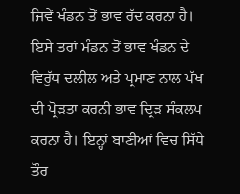ਜਿਵੇਂ ਖੰਡਨ ਤੋਂ ਭਾਵ ਰੱਦ ਕਰਨਾ ਹੈ। ਇਸੇ ਤਰਾਂ ਮੰਡਨ ਤੋਂ ਭਾਵ ਖੰਡਨ ਦੇ ਵਿਰੁੱਧ ਦਲੀਲ ਅਤੇ ਪ੍ਰਮਾਣ ਨਾਲ ਪੱਖ ਦੀ ਪ੍ਰੋੜਤਾ ਕਰਨੀ ਭਾਵ ਦ੍ਰਿੜ ਸੰਕਲਪ ਕਰਨਾ ਹੈ। ਇਨ੍ਹਾਂ ਬਾਣੀਆਂ ਵਿਚ ਸਿੱਧੇ ਤੌਰ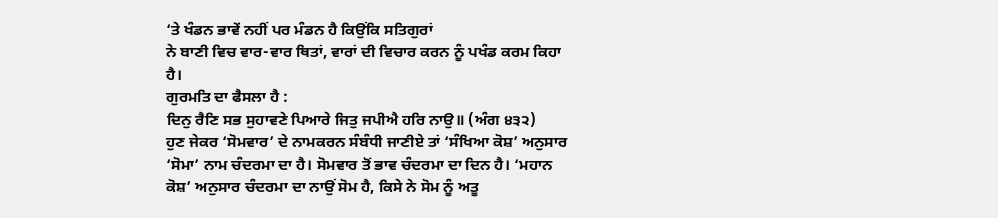‘ਤੇ ਖੰਡਨ ਭਾਵੇਂ ਨਹੀਂ ਪਰ ਮੰਡਨ ਹੈ ਕਿਉਂਕਿ ਸਤਿਗੁਰਾਂ
ਨੇ ਬਾਣੀ ਵਿਚ ਵਾਰ-ਵਾਰ ਥਿਤਾਂ, ਵਾਰਾਂ ਦੀ ਵਿਚਾਰ ਕਰਨ ਨੂੰ ਪਖੰਡ ਕਰਮ ਕਿਹਾ ਹੈ।
ਗੁਰਮਤਿ ਦਾ ਫੈਸਲਾ ਹੈ :
ਦਿਨੁ ਰੈਣਿ ਸਭ ਸੁਹਾਵਣੇ ਪਿਆਰੇ ਜਿਤੁ ਜਪੀਐ ਹਰਿ ਨਾਉ॥ (ਅੰਗ ੪੩੨)
ਹੁਣ ਜੇਕਰ ‘ਸੋਮਵਾਰ’ ਦੇ ਨਾਮਕਰਨ ਸੰਬੰਧੀ ਜਾਣੀਏ ਤਾਂ ‘ਸੰਖਿਆ ਕੋਸ਼’ ਅਨੁਸਾਰ ‘ਸੋਮਾ’ ਨਾਮ ਚੰਦਰਮਾ ਦਾ ਹੈ। ਸੋਮਵਾਰ ਤੋਂ ਭਾਵ ਚੰਦਰਮਾ ਦਾ ਦਿਨ ਹੈ। ‘ਮਹਾਨ ਕੋਸ਼’ ਅਨੁਸਾਰ ਚੰਦਰਮਾ ਦਾ ਨਾਉਂ ਸੋਮ ਹੈ, ਕਿਸੇ ਨੇ ਸੋਮ ਨੂੰ ਅਤੂ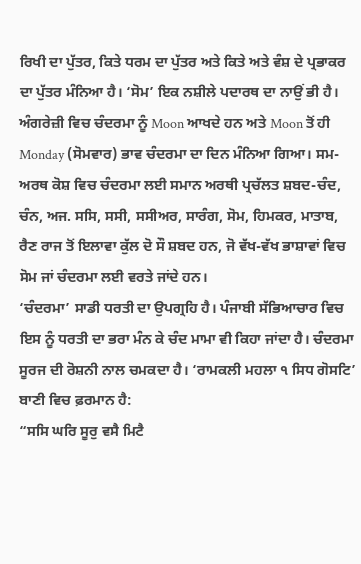ਰਿਖੀ ਦਾ ਪੁੱਤਰ, ਕਿਤੇ ਧਰਮ ਦਾ ਪੁੱਤਰ ਅਤੇ ਕਿਤੇ ਅਤੇ ਵੰਸ਼ ਦੇ ਪ੍ਰਭਾਕਰ ਦਾ ਪੁੱਤਰ ਮੰਨਿਆ ਹੈ। ‘ਸੋਮ’ ਇਕ ਨਸ਼ੀਲੇ ਪਦਾਰਥ ਦਾ ਨਾਉਂ ਭੀ ਹੈ। ਅੰਗਰੇਜ਼ੀ ਵਿਚ ਚੰਦਰਮਾ ਨੂੰ Moon ਆਖਦੇ ਹਨ ਅਤੇ Moon ਤੋਂ ਹੀ Monday (ਸੋਮਵਾਰ) ਭਾਵ ਚੰਦਰਮਾ ਦਾ ਦਿਨ ਮੰਨਿਆ ਗਿਆ। ਸਮ-ਅਰਥ ਕੋਸ਼ ਵਿਚ ਚੰਦਰਮਾ ਲਈ ਸਮਾਨ ਅਰਥੀ ਪ੍ਰਚੱਲਤ ਸ਼ਬਦ-ਚੰਦ, ਚੰਨ, ਅਜ. ਸਸਿ, ਸਸੀ, ਸਸੀਅਰ, ਸਾਰੰਗ, ਸੋਮ, ਹਿਮਕਰ, ਮਾਤਾਬ, ਰੈਣ ਰਾਜ ਤੋਂ ਇਲਾਵਾ ਕੁੱਲ ਦੋ ਸੌ ਸ਼ਬਦ ਹਨ, ਜੋ ਵੱਖ-ਵੱਖ ਭਾਸ਼ਾਵਾਂ ਵਿਚ ਸੋਮ ਜਾਂ ਚੰਦਰਮਾ ਲਈ ਵਰਤੇ ਜਾਂਦੇ ਹਨ।
‘ਚੰਦਰਮਾ’ ਸਾਡੀ ਧਰਤੀ ਦਾ ਉਪਗ੍ਰਹਿ ਹੈ। ਪੰਜਾਬੀ ਸੱਭਿਆਚਾਰ ਵਿਚ ਇਸ ਨੂੰ ਧਰਤੀ ਦਾ ਭਰਾ ਮੰਨ ਕੇ ਚੰਦ ਮਾਮਾ ਵੀ ਕਿਹਾ ਜਾਂਦਾ ਹੈ। ਚੰਦਰਮਾ ਸੂਰਜ ਦੀ ਰੋਸ਼ਨੀ ਨਾਲ ਚਮਕਦਾ ਹੈ। ‘ਰਾਮਕਲੀ ਮਹਲਾ ੧ ਸਿਧ ਗੋਸਟਿ’ ਬਾਣੀ ਵਿਚ ਫ਼ਰਮਾਨ ਹੈ:
“ਸਸਿ ਘਰਿ ਸੂਰੁ ਵਸੈ ਮਿਟੈ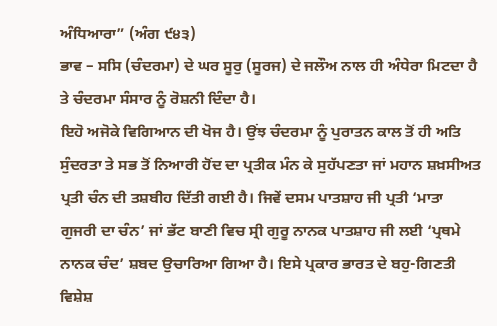ਅੰਧਿਆਰਾ” (ਅੰਗ ੯੪੩)
ਭਾਵ – ਸਸਿ (ਚੰਦਰਮਾ) ਦੇ ਘਰ ਸੂਰੁ (ਸੂਰਜ) ਦੇ ਜਲੌਅ ਨਾਲ ਹੀ ਅੰਧੇਰਾ ਮਿਟਦਾ ਹੈ ਤੇ ਚੰਦਰਮਾ ਸੰਸਾਰ ਨੂੰ ਰੋਸ਼ਨੀ ਦਿੰਦਾ ਹੈ।
ਇਹੋ ਅਜੋਕੇ ਵਿਗਿਆਨ ਦੀ ਖੋਜ ਹੈ। ਉਂਝ ਚੰਦਰਮਾ ਨੂੰ ਪੁਰਾਤਨ ਕਾਲ ਤੋਂ ਹੀ ਅਤਿ ਸੁੰਦਰਤਾ ਤੇ ਸਭ ਤੋਂ ਨਿਆਰੀ ਹੋਂਦ ਦਾ ਪ੍ਰਤੀਕ ਮੰਨ ਕੇ ਸੁਹੱਪਣਤਾ ਜਾਂ ਮਹਾਨ ਸ਼ਖ਼ਸੀਅਤ ਪ੍ਰਤੀ ਚੰਨ ਦੀ ਤਸ਼ਬੀਹ ਦਿੱਤੀ ਗਈ ਹੈ। ਜਿਵੇਂ ਦਸਮ ਪਾਤਸ਼ਾਹ ਜੀ ਪ੍ਰਤੀ ‘ਮਾਤਾ ਗੁਜਰੀ ਦਾ ਚੰਨ’ ਜਾਂ ਭੱਟ ਬਾਣੀ ਵਿਚ ਸ੍ਰੀ ਗੁਰੂ ਨਾਨਕ ਪਾਤਸ਼ਾਹ ਜੀ ਲਈ ‘ਪ੍ਰਥਮੇ ਨਾਨਕ ਚੰਦ’ ਸ਼ਬਦ ਉਚਾਰਿਆ ਗਿਆ ਹੈ। ਇਸੇ ਪ੍ਰਕਾਰ ਭਾਰਤ ਦੇ ਬਹੁ-ਗਿਣਤੀ ਵਿਸ਼ੇਸ਼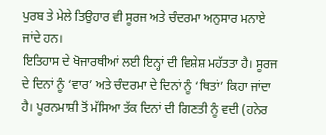ਪੁਰਬ ਤੇ ਮੇਲੇ ਤਿਉਹਾਰ ਵੀ ਸੂਰਜ ਅਤੇ ਚੰਦਰਮਾ ਅਨੁਸਾਰ ਮਨਾਏ ਜਾਂਦੇ ਹਨ।
ਇਤਿਹਾਸ ਦੇ ਖੋਜਾਰਥੀਆਂ ਲਈ ਇਨ੍ਹਾਂ ਦੀ ਵਿਸ਼ੇਸ਼ ਮਹੱਤਤਾ ਹੈ। ਸੂਰਜ ਦੇ ਦਿਨਾਂ ਨੂੰ ‘ਵਾਰ’ ਅਤੇ ਚੰਦਰਮਾ ਦੇ ਦਿਨਾਂ ਨੂੰ ‘ਥਿਤਾਂ’ ਕਿਹਾ ਜਾਂਦਾ ਹੈ। ਪੂਰਨਮਾਸ਼ੀ ਤੋਂ ਮੱਸਿਆ ਤੱਕ ਦਿਨਾਂ ਦੀ ਗਿਣਤੀ ਨੂੰ ਵਦੀ (ਹਨੇਰ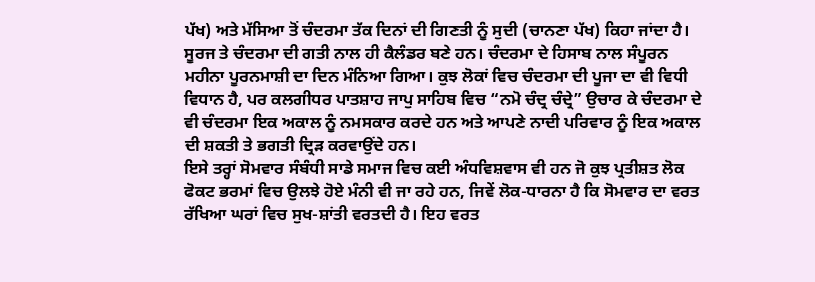ਪੱਖ) ਅਤੇ ਮੱਸਿਆ ਤੋਂ ਚੰਦਰਮਾ ਤੱਕ ਦਿਨਾਂ ਦੀ ਗਿਣਤੀ ਨੂੰ ਸੁਦੀ (ਚਾਨਣਾ ਪੱਖ) ਕਿਹਾ ਜਾਂਦਾ ਹੈ। ਸੂਰਜ ਤੇ ਚੰਦਰਮਾ ਦੀ ਗਤੀ ਨਾਲ ਹੀ ਕੈਲੰਡਰ ਬਣੇ ਹਨ। ਚੰਦਰਮਾ ਦੇ ਹਿਸਾਬ ਨਾਲ ਸੰਪੂਰਨ ਮਹੀਨਾ ਪੂਰਨਮਾਸ਼ੀ ਦਾ ਦਿਨ ਮੰਨਿਆ ਗਿਆ। ਕੁਝ ਲੋਕਾਂ ਵਿਚ ਚੰਦਰਮਾ ਦੀ ਪੂਜਾ ਦਾ ਵੀ ਵਿਧੀ ਵਿਧਾਨ ਹੈ, ਪਰ ਕਲਗੀਧਰ ਪਾਤਸ਼ਾਹ ਜਾਪੁ ਸਾਹਿਬ ਵਿਚ “ਨਮੋ ਚੰਦ੍ਰ ਚੰਦ੍ਰੇ” ਉਚਾਰ ਕੇ ਚੰਦਰਮਾ ਦੇ ਵੀ ਚੰਦਰਮਾ ਇਕ ਅਕਾਲ ਨੂੰ ਨਮਸਕਾਰ ਕਰਦੇ ਹਨ ਅਤੇ ਆਪਣੇ ਨਾਦੀ ਪਰਿਵਾਰ ਨੂੰ ਇਕ ਅਕਾਲ ਦੀ ਸ਼ਕਤੀ ਤੇ ਭਗਤੀ ਦ੍ਰਿੜ ਕਰਵਾਉਂਦੇ ਹਨ।
ਇਸੇ ਤਰ੍ਹਾਂ ਸੋਮਵਾਰ ਸੰਬੰਧੀ ਸਾਡੇ ਸਮਾਜ ਵਿਚ ਕਈ ਅੰਧਵਿਸ਼ਵਾਸ ਵੀ ਹਨ ਜੋ ਕੁਝ ਪ੍ਰਤੀਸ਼ਤ ਲੋਕ ਫੋਕਟ ਭਰਮਾਂ ਵਿਚ ਉਲਝੇ ਹੋਏ ਮੰਨੀ ਵੀ ਜਾ ਰਹੇ ਹਨ, ਜਿਵੇਂ ਲੋਕ-ਧਾਰਨਾ ਹੈ ਕਿ ਸੋਮਵਾਰ ਦਾ ਵਰਤ ਰੱਖਿਆ ਘਰਾਂ ਵਿਚ ਸੁਖ-ਸ਼ਾਂਤੀ ਵਰਤਦੀ ਹੈ। ਇਹ ਵਰਤ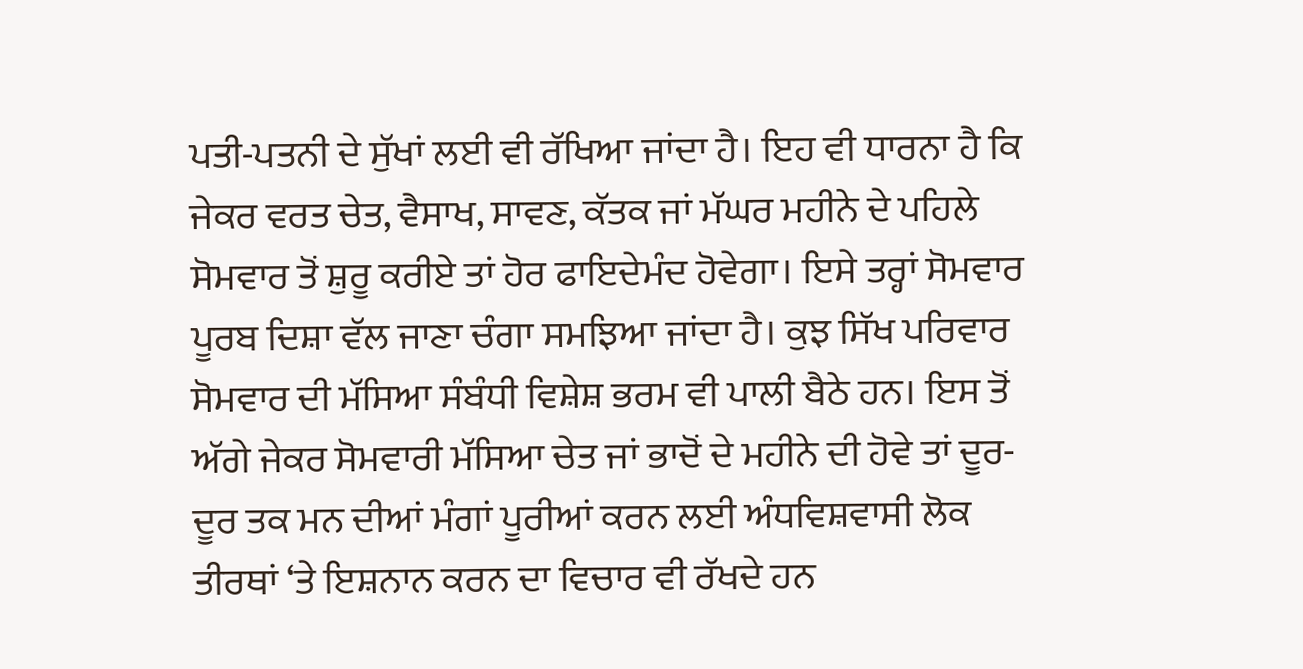ਪਤੀ-ਪਤਨੀ ਦੇ ਸੁੱਖਾਂ ਲਈ ਵੀ ਰੱਖਿਆ ਜਾਂਦਾ ਹੈ। ਇਹ ਵੀ ਧਾਰਨਾ ਹੈ ਕਿ ਜੇਕਰ ਵਰਤ ਚੇਤ, ਵੈਸਾਖ, ਸਾਵਣ, ਕੱਤਕ ਜਾਂ ਮੱਘਰ ਮਹੀਨੇ ਦੇ ਪਹਿਲੇ ਸੋਮਵਾਰ ਤੋਂ ਸ਼ੁਰੂ ਕਰੀਏ ਤਾਂ ਹੋਰ ਫਾਇਦੇਮੰਦ ਹੋਵੇਗਾ। ਇਸੇ ਤਰ੍ਹਾਂ ਸੋਮਵਾਰ ਪੂਰਬ ਦਿਸ਼ਾ ਵੱਲ ਜਾਣਾ ਚੰਗਾ ਸਮਝਿਆ ਜਾਂਦਾ ਹੈ। ਕੁਝ ਸਿੱਖ ਪਰਿਵਾਰ ਸੋਮਵਾਰ ਦੀ ਮੱਸਿਆ ਸੰਬੰਧੀ ਵਿਸ਼ੇਸ਼ ਭਰਮ ਵੀ ਪਾਲੀ ਬੈਠੇ ਹਨ। ਇਸ ਤੋਂ ਅੱਗੇ ਜੇਕਰ ਸੋਮਵਾਰੀ ਮੱਸਿਆ ਚੇਤ ਜਾਂ ਭਾਦੋਂ ਦੇ ਮਹੀਨੇ ਦੀ ਹੋਵੇ ਤਾਂ ਦੂਰ-ਦੂਰ ਤਕ ਮਨ ਦੀਆਂ ਮੰਗਾਂ ਪੂਰੀਆਂ ਕਰਨ ਲਈ ਅੰਧਵਿਸ਼ਵਾਸੀ ਲੋਕ ਤੀਰਥਾਂ ‘ਤੇ ਇਸ਼ਨਾਨ ਕਰਨ ਦਾ ਵਿਚਾਰ ਵੀ ਰੱਖਦੇ ਹਨ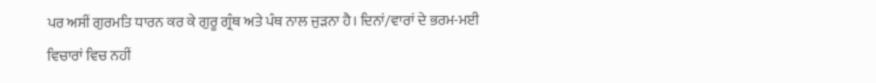ਪਰ ਅਸੀਂ ਗੁਰਮਤਿ ਧਾਰਨ ਕਰ ਕੇ ਗੁਰੂ ਗ੍ਰੰਥ ਅਤੇ ਪੰਥ ਨਾਲ ਜੁੜਨਾ ਹੈ। ਦਿਨਾਂ/ਵਾਰਾਂ ਦੇ ਭਰਮ-ਮਈ ਵਿਚਾਰਾਂ ਵਿਚ ਨਹੀਂ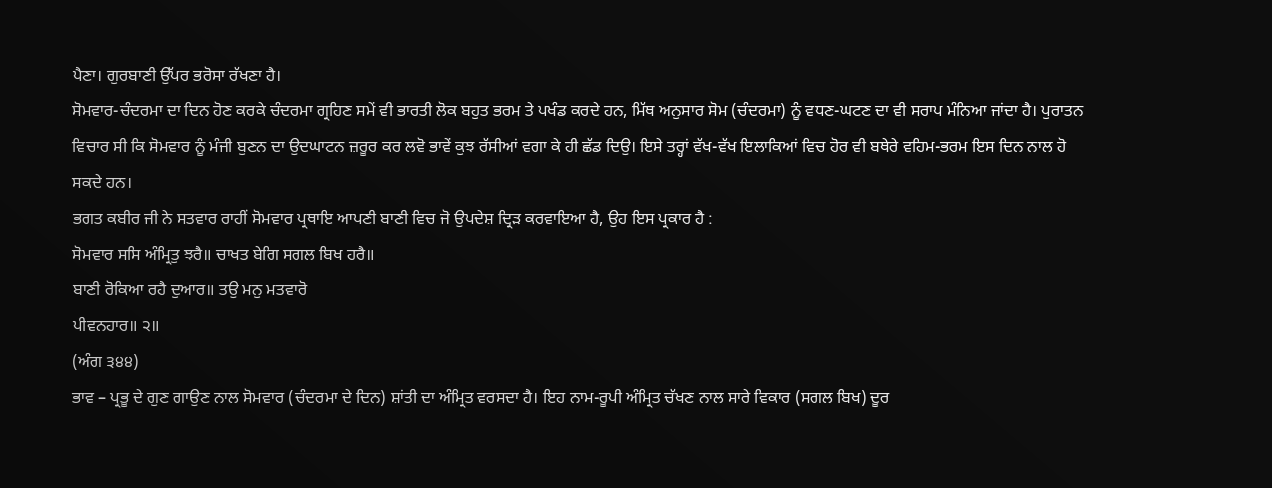ਪੈਣਾ। ਗੁਰਬਾਣੀ ਉੱਪਰ ਭਰੋਸਾ ਰੱਖਣਾ ਹੈ।
ਸੋਮਵਾਰ-ਚੰਦਰਮਾ ਦਾ ਦਿਨ ਹੋਣ ਕਰਕੇ ਚੰਦਰਮਾ ਗ੍ਰਹਿਣ ਸਮੇਂ ਵੀ ਭਾਰਤੀ ਲੋਕ ਬਹੁਤ ਭਰਮ ਤੇ ਪਖੰਡ ਕਰਦੇ ਹਨ, ਮਿੱਥ ਅਨੁਸਾਰ ਸੋਮ (ਚੰਦਰਮਾ) ਨੂੰ ਵਧਣ-ਘਟਣ ਦਾ ਵੀ ਸਰਾਪ ਮੰਨਿਆ ਜਾਂਦਾ ਹੈ। ਪੁਰਾਤਨ ਵਿਚਾਰ ਸੀ ਕਿ ਸੋਮਵਾਰ ਨੂੰ ਮੰਜੀ ਬੁਣਨ ਦਾ ਉਦਘਾਟਨ ਜ਼ਰੂਰ ਕਰ ਲਵੋ ਭਾਵੇਂ ਕੁਝ ਰੱਸੀਆਂ ਵਗਾ ਕੇ ਹੀ ਛੱਡ ਦਿਉ। ਇਸੇ ਤਰ੍ਹਾਂ ਵੱਖ-ਵੱਖ ਇਲਾਕਿਆਂ ਵਿਚ ਹੋਰ ਵੀ ਬਥੇਰੇ ਵਹਿਮ-ਭਰਮ ਇਸ ਦਿਨ ਨਾਲ ਹੋ ਸਕਦੇ ਹਨ।
ਭਗਤ ਕਬੀਰ ਜੀ ਨੇ ਸਤਵਾਰ ਰਾਹੀਂ ਸੋਮਵਾਰ ਪ੍ਰਥਾਇ ਆਪਣੀ ਬਾਣੀ ਵਿਚ ਜੋ ਉਪਦੇਸ਼ ਦ੍ਰਿੜ ਕਰਵਾਇਆ ਹੈ, ਉਹ ਇਸ ਪ੍ਰਕਾਰ ਹੈ :
ਸੋਮਵਾਰ ਸਸਿ ਅੰਮ੍ਰਿਤੁ ਝਰੈ॥ ਚਾਖਤ ਬੇਗਿ ਸਗਲ ਬਿਖ ਹਰੈ॥
ਬਾਣੀ ਰੋਕਿਆ ਰਹੈ ਦੁਆਰ॥ ਤਉ ਮਨੁ ਮਤਵਾਰੋ
ਪੀਵਨਹਾਰ॥ ੨॥
(ਅੰਗ ੩੪੪)
ਭਾਵ – ਪ੍ਰਭੂ ਦੇ ਗੁਣ ਗਾਉਣ ਨਾਲ ਸੋਮਵਾਰ (ਚੰਦਰਮਾ ਦੇ ਦਿਨ) ਸ਼ਾਂਤੀ ਦਾ ਅੰਮ੍ਰਿਤ ਵਰਸਦਾ ਹੈ। ਇਹ ਨਾਮ-ਰੂਪੀ ਅੰਮ੍ਰਿਤ ਚੱਖਣ ਨਾਲ ਸਾਰੇ ਵਿਕਾਰ (ਸਗਲ ਬਿਖ) ਦੂਰ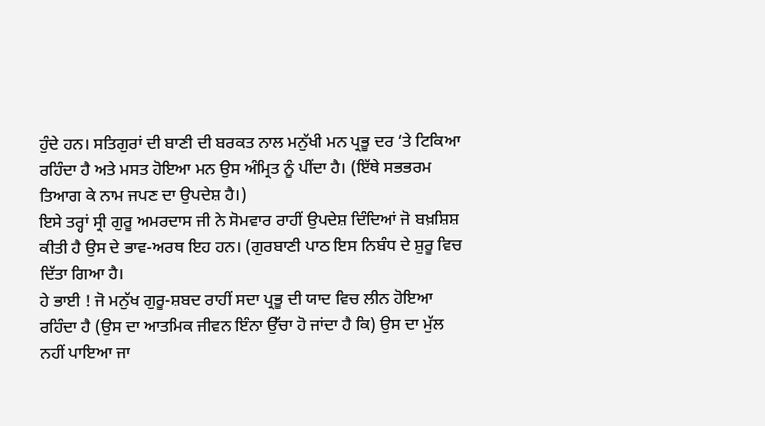ਹੁੰਦੇ ਹਨ। ਸਤਿਗੁਰਾਂ ਦੀ ਬਾਣੀ ਦੀ ਬਰਕਤ ਨਾਲ ਮਨੁੱਖੀ ਮਨ ਪ੍ਰਭੂ ਦਰ ‘ਤੇ ਟਿਕਿਆ ਰਹਿੰਦਾ ਹੈ ਅਤੇ ਮਸਤ ਹੋਇਆ ਮਨ ਉਸ ਅੰਮ੍ਰਿਤ ਨੂੰ ਪੀਂਦਾ ਹੈ। (ਇੱਥੇ ਸਭਭਰਮ ਤਿਆਗ ਕੇ ਨਾਮ ਜਪਣ ਦਾ ਉਪਦੇਸ਼ ਹੈ।)
ਇਸੇ ਤਰ੍ਹਾਂ ਸ੍ਰੀ ਗੁਰੂ ਅਮਰਦਾਸ ਜੀ ਨੇ ਸੋਮਵਾਰ ਰਾਹੀਂ ਉਪਦੇਸ਼ ਦਿੰਦਿਆਂ ਜੋ ਬਖ਼ਸ਼ਿਸ਼ ਕੀਤੀ ਹੈ ਉਸ ਦੇ ਭਾਵ-ਅਰਥ ਇਹ ਹਨ। (ਗੁਰਬਾਣੀ ਪਾਠ ਇਸ ਨਿਬੰਧ ਦੇ ਸ਼ੁਰੂ ਵਿਚ ਦਿੱਤਾ ਗਿਆ ਹੈ।
ਹੇ ਭਾਈ ! ਜੋ ਮਨੁੱਖ ਗੁਰੂ-ਸ਼ਬਦ ਰਾਹੀਂ ਸਦਾ ਪ੍ਰਭੂ ਦੀ ਯਾਦ ਵਿਚ ਲੀਨ ਹੋਇਆ ਰਹਿੰਦਾ ਹੈ (ਉਸ ਦਾ ਆਤਮਿਕ ਜੀਵਨ ਇੰਨਾ ਉੱਚਾ ਹੋ ਜਾਂਦਾ ਹੈ ਕਿ) ਉਸ ਦਾ ਮੁੱਲ ਨਹੀਂ ਪਾਇਆ ਜਾ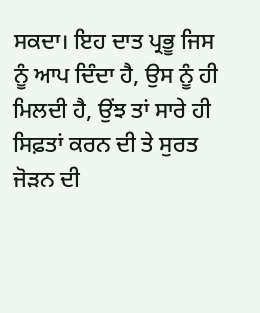ਸਕਦਾ। ਇਹ ਦਾਤ ਪ੍ਰਭੂ ਜਿਸ ਨੂੰ ਆਪ ਦਿੰਦਾ ਹੈ, ਉਸ ਨੂੰ ਹੀ ਮਿਲਦੀ ਹੈ, ਉਂਝ ਤਾਂ ਸਾਰੇ ਹੀ ਸਿਫ਼ਤਾਂ ਕਰਨ ਦੀ ਤੇ ਸੁਰਤ ਜੋੜਨ ਦੀ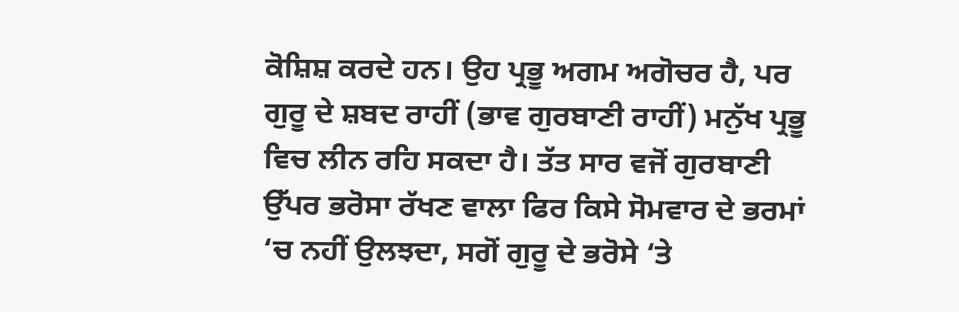ਕੋਸ਼ਿਸ਼ ਕਰਦੇ ਹਨ। ਉਹ ਪ੍ਰਭੂ ਅਗਮ ਅਗੋਚਰ ਹੈ, ਪਰ ਗੁਰੂ ਦੇ ਸ਼ਬਦ ਰਾਹੀਂ (ਭਾਵ ਗੁਰਬਾਣੀ ਰਾਹੀਂ) ਮਨੁੱਖ ਪ੍ਰਭੂ ਵਿਚ ਲੀਨ ਰਹਿ ਸਕਦਾ ਹੈ। ਤੱਤ ਸਾਰ ਵਜੋਂ ਗੁਰਬਾਣੀ ਉੱਪਰ ਭਰੋਸਾ ਰੱਖਣ ਵਾਲਾ ਫਿਰ ਕਿਸੇ ਸੋਮਵਾਰ ਦੇ ਭਰਮਾਂ ‘ਚ ਨਹੀਂ ਉਲਝਦਾ, ਸਗੋਂ ਗੁਰੂ ਦੇ ਭਰੋਸੇ ‘ਤੇ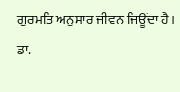ਗੁਰਮਤਿ ਅਨੁਸਾਰ ਜੀਵਨ ਜਿਊਂਦਾ ਹੈ।
ਡਾ.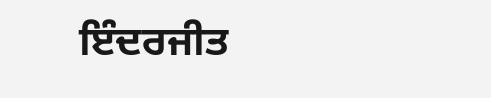ਇੰਦਰਜੀਤ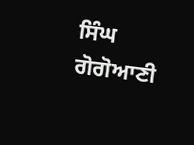ਸਿੰਘ ਗੋਗੋਆਣੀ